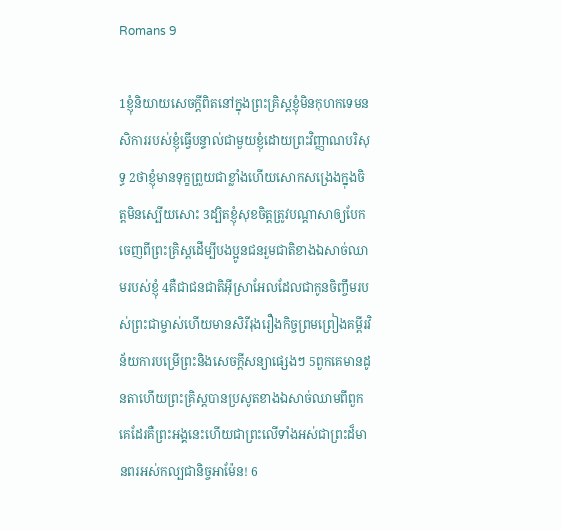Romans 9

1ខ្ញុំនិយាយសេចក្ដីពិតនៅក្នុងព្រះគ្រិស្ដខ្ញុំមិនកុហកទេមនសិការរបស់ខ្ញុំធ្វើបន្ទាល់ជាមួយខ្ញុំដោយព្រះវិញ្ញាណបរិសុទ្ធ 2ថាខ្ញុំមានទុក្ខព្រួយជាខ្លាំងហើយសោកសង្រេងក្នុងចិត្តមិនស្បើយសោះ 3ដ្បិតខ្ញុំសុខចិត្ដត្រូវបណ្ដាសាឲ្យបែកចេញពីព្រះគ្រិស្ដដើម្បីបងប្អូនជនរួមជាតិខាងឯសាច់ឈាមរបស់ខ្ញុំ 4គឺជាជនជាតិអ៊ីស្រាអែលដែលជាកូនចិញ្ចឹមរបស់ព្រះជាម្ចាស់ហើយមានសិរីរុងរឿងកិច្ចព្រមព្រៀងគម្ពីរវិន័យការបម្រើព្រះនិងសេចក្ដីសន្យាផ្សេងៗ 5ពួកគេមានដូនតាហើយព្រះគ្រិស្ដបានប្រសូតខាងឯសាច់ឈាមពីពួកគេដែរគឺព្រះអង្គនេះហើយជាព្រះលើទាំងអស់ជាព្រះដ៏មានពរអស់កល្បជានិច្ចអាម៉ែន! 6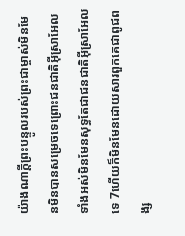យ៉ាងណាក្ដីព្រះបន្ទូលរបស់ព្រះជាម្ចាស់មិនមែនមិនបានសម្រេចទេព្រោះជនជាតិអ៊ីស្រាអែលទាំងអស់មិនមែនសុទ្ធតែជាជនជាតិអ៊ីស្រាអែលទេ 7ហើយក៏មិនមែនដោយសារពួកគេជាពូជពង្ស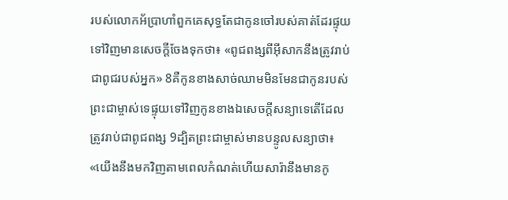របស់លោកអ័ប្រាហាំពួកគេសុទ្ធតែជាកូនចៅរបស់គាត់ដែរផ្ទុយទៅវិញមានសេចក្ដីចែងទុកថា៖ «ពូជពង្សពីអ៊ីសាកនឹងត្រូវរាប់ជាពូជរបស់អ្នក» 8គឺកូនខាងសាច់ឈាមមិនមែនជាកូនរបស់ព្រះជាម្ចាស់ទេផ្ទុយទៅវិញកូនខាងឯសេចក្ដីសន្យាទេតើដែលត្រូវរាប់ជាពូជពង្ស 9ដ្បិតព្រះជាម្ចាស់មានបន្ទូលសន្យាថា៖ «យើងនឹងមកវិញតាមពេលកំណត់ហើយសារ៉ានឹងមានកូ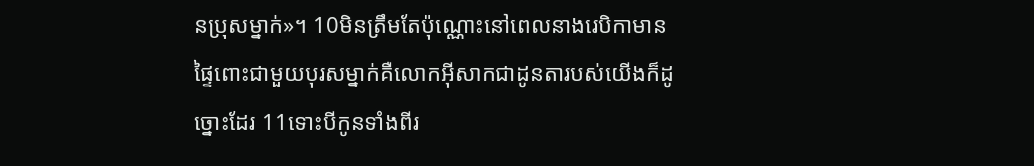នប្រុសម្នាក់»។ 10មិនត្រឹមតែប៉ុណ្ណោះនៅពេលនាងរេបិកាមានផ្ទៃពោះជាមួយបុរសម្នាក់គឺលោកអ៊ីសាកជាដូនតារបស់យើងក៏ដូច្នោះដែរ 11ទោះបីកូនទាំងពីរ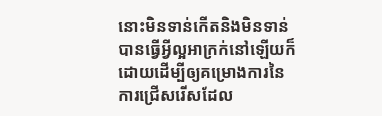នោះមិនទាន់កើតនិងមិនទាន់បានធ្វើអ្វីល្អអាក្រក់នៅឡើយក៏ដោយដើម្បីឲ្យគម្រោងការនៃការជ្រើសរើសដែល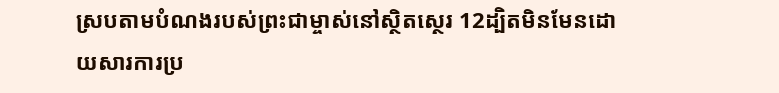ស្របតាមបំណងរបស់ព្រះជាម្ចាស់នៅស្ថិតស្ថេរ 12ដ្បិតមិនមែនដោយសារការប្រ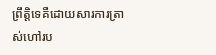ព្រឹត្ដិទេគឺដោយសារការត្រាស់ហៅរប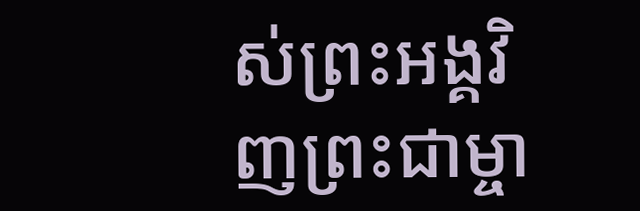ស់ព្រះអង្គវិញព្រះជាម្ចា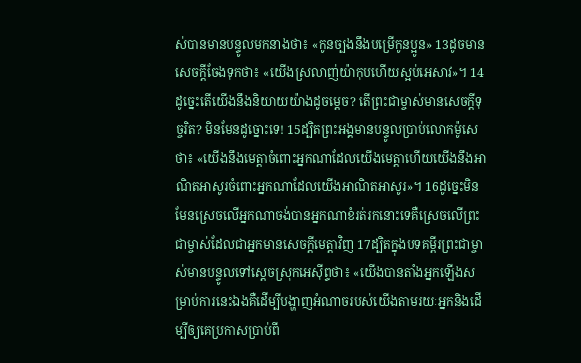ស់បានមានបន្ទូលមកនាងថា៖ «កូនច្បងនឹងបម្រើកូនប្អូន» 13ដូចមានសេចក្ដីចែងទុកថា៖ «យើងស្រលាញ់យ៉ាកុបហើយស្អប់អេសាវ»។ 14ដូច្នេះតើយើងនឹងនិយាយយ៉ាងដូចម្ដេច? តើព្រះជាម្ចាស់មានសេចក្ដីទុច្ចរិត? មិនមែនដូច្នោះទេ! 15ដ្បិតព្រះអង្គមានបន្ទូលប្រាប់លោកម៉ូសេថា៖ «យើងនឹងមេត្ដាចំពោះអ្នកណាដែលយើងមេត្ដាហើយយើងនឹងអាណិតអាសូរចំពោះអ្នកណាដែលយើងអាណិតអាសូរ»។ 16ដូច្នេះមិនមែនស្រេចលើអ្នកណាចង់បានអ្នកណាខំរត់រកនោះទេគឺស្រេចលើព្រះជាម្ចាស់ដែលជាអ្នកមានសេចក្ដីមេត្ដាវិញ 17ដ្បិតក្នុងបទគម្ពីរព្រះជាម្ចាស់មានបន្ទូលទៅស្ដេចស្រុកអេស៊ីព្ទថា៖ «យើងបានតាំងអ្នកឡើងសម្រាប់ការនេះឯងគឺដើម្បីបង្ហាញអំណាចរបស់យើងតាមរយៈអ្នកនិងដើម្បីឲ្យគេប្រកាសប្រាប់ពី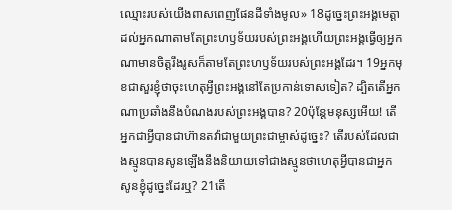ឈ្មោះរបស់យើងពាសពេញផែនដីទាំងមូល» 18ដូច្នេះព្រះអង្គមេត្ដាដល់អ្នកណាតាមតែព្រះហឫទ័យរបស់ព្រះអង្គហើយព្រះអង្គធ្វើឲ្យអ្នកណាមានចិត្ដរឹងរូសក៏តាមតែព្រះហឫទ័យរបស់ព្រះអង្គដែរ។ 19អ្នកមុខជាសួរខ្ញុំថាចុះហេតុអ្វីព្រះអង្គនៅតែប្រកាន់ទោសទៀត? ដ្បិតតើអ្នកណាប្រឆាំងនឹងបំណងរបស់ព្រះអង្គបាន? 20ប៉ុន្ដែមនុស្សអើយ! តើអ្នកជាអ្វីបានជាហ៊ានតវ៉ាជាមួយព្រះជាម្ចាស់ដូច្នេះ? តើរបស់ដែលជាងស្មូនបានសូនឡើងនឹងនិយាយទៅជាងស្មូនថាហេតុអ្វីបានជាអ្នកសូនខ្ញុំដូច្នេះដែរឬ? 21តើ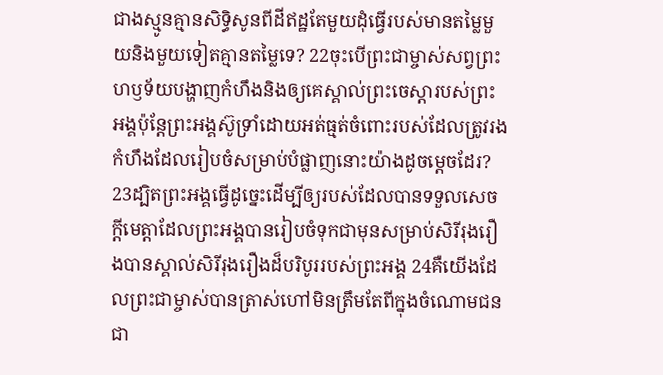ជាងស្មូនគ្មានសិទ្ធិសូនពីដីឥដ្ឋតែមួយដុំធ្វើរបស់មានតម្លៃមួយនិងមួយទៀតគ្មានតម្លៃទេ? 22ចុះបើព្រះជាម្ចាស់សព្វព្រះហឫទ័យបង្ហាញកំហឹងនិងឲ្យគេស្គាល់ព្រះចេស្ដារបស់ព្រះអង្គប៉ុន្តែព្រះអង្គស៊ូទ្រាំដោយអត់ធ្មត់ចំពោះរបស់ដែលត្រូវរងកំហឹងដែលរៀបចំសម្រាប់បំផ្លាញនោះយ៉ាងដូចម្ដេចដែរ? 23ដ្បិតព្រះអង្គធ្វើដូច្នេះដើម្បីឲ្យរបស់ដែលបានទទួលសេចក្ដីមេត្ដាដែលព្រះអង្គបានរៀបចំទុកជាមុនសម្រាប់សិរីរុងរឿងបានស្គាល់សិរីរុងរឿងដ៏បរិបូររបស់ព្រះអង្គ 24គឺយើងដែលព្រះជាម្ចាស់បានត្រាស់ហៅមិនត្រឹមតែពីក្នុងចំណោមជនជា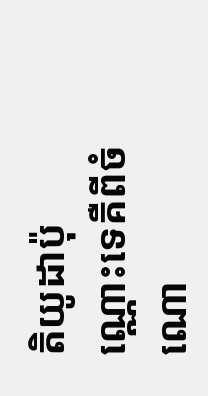តិយូដាប៉ុណ្ណោះទេគឺពីចំណោ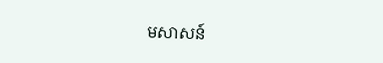មសាសន៍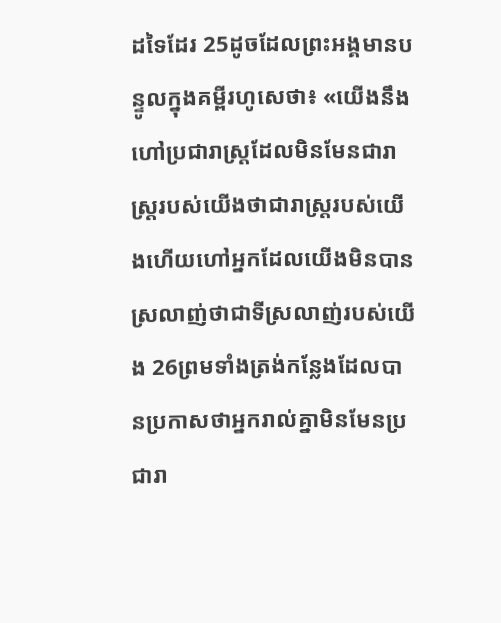ដទៃដែរ 25ដូចដែលព្រះអង្គមានបន្ទូលក្នុងគម្ពីរហូសេថា៖ «យើងនឹងហៅប្រជារាស្ដ្រដែលមិនមែនជារាស្ដ្ររបស់យើងថាជារាស្ដ្ររបស់យើងហើយហៅអ្នកដែលយើងមិនបានស្រលាញ់ថាជាទីស្រលាញ់របស់យើង 26ព្រមទាំងត្រង់កន្លែងដែលបានប្រកាសថាអ្នករាល់គ្នាមិនមែនប្រជារា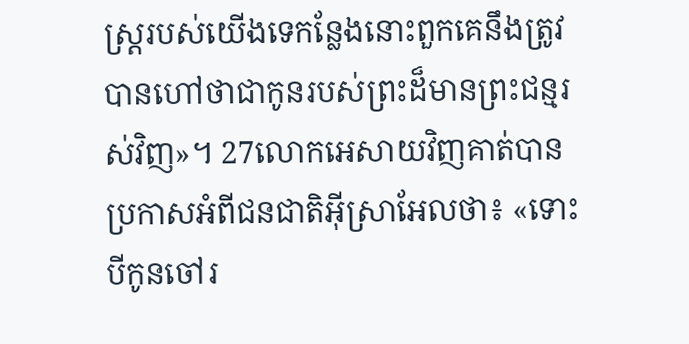ស្ដ្ររបស់យើងទេកន្លែងនោះពួកគេនឹងត្រូវបានហៅថាជាកូនរបស់ព្រះដ៏មានព្រះជន្មរស់វិញ»។ 27លោកអេសាយវិញគាត់បានប្រកាសអំពីជនជាតិអ៊ីស្រាអែលថា៖ «ទោះបីកូនចៅរ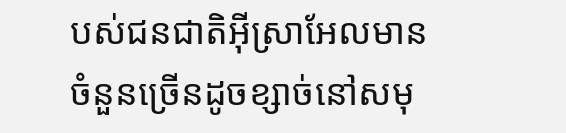បស់ជនជាតិអ៊ីស្រាអែលមានចំនួនច្រើនដូចខ្សាច់នៅសមុ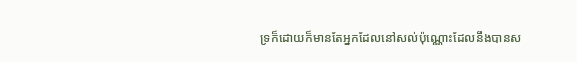ទ្រក៏ដោយក៏មានតែអ្នកដែលនៅសល់ប៉ុណ្ណោះដែលនឹងបានស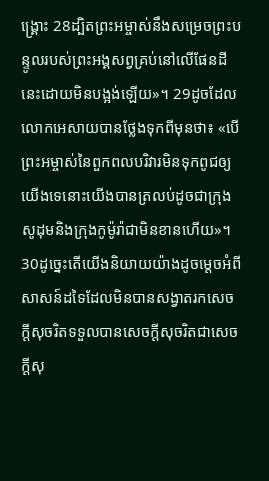ង្គ្រោះ 28ដ្បិតព្រះអម្ចាស់នឹងសម្រេចព្រះបន្ទូលរបស់ព្រះអង្គសព្វគ្រប់នៅលើផែនដីនេះដោយមិនបង្អង់ឡើយ»។ 29ដូចដែលលោកអេសាយបានថ្លែងទុកពីមុនថា៖ «បើព្រះអម្ចាស់នៃពួកពលបរិវារមិនទុកពូជឲ្យយើងទេនោះយើងបានត្រលប់ដូចជាក្រុងសូដុមនិងក្រុងកូម៉ូរ៉ាជាមិនខានហើយ»។ 30ដូច្នេះតើយើងនិយាយយ៉ាងដូចម្ដេចអំពីសាសន៍ដទៃដែលមិនបានសង្វាតរកសេចក្ដីសុចរិតទទួលបានសេចក្ដីសុចរិតជាសេចក្ដីសុ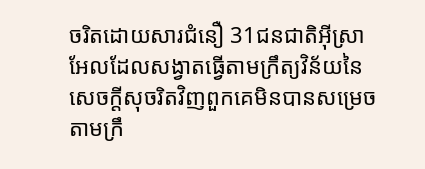ចរិតដោយសារជំនឿ 31ជនជាតិអ៊ីស្រាអែលដែលសង្វាតធ្វើតាមក្រឹត្យវិន័យនៃសេចក្ដីសុចរិតវិញពួកគេមិនបានសម្រេចតាមក្រឹ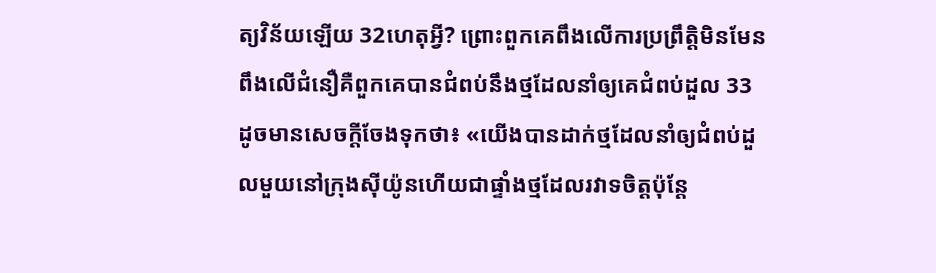ត្យវិន័យឡើយ 32ហេតុអ្វី? ព្រោះពួកគេពឹងលើការប្រព្រឹត្ដិមិនមែនពឹងលើជំនឿគឺពួកគេបានជំពប់នឹងថ្មដែលនាំឲ្យគេជំពប់ដួល 33ដូចមានសេចក្ដីចែងទុកថា៖ «យើងបានដាក់ថ្មដែលនាំឲ្យជំពប់ដួលមួយនៅក្រុងស៊ីយ៉ូនហើយជាផ្ទាំងថ្មដែលរវាទចិត្ដប៉ុន្ដែ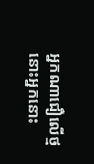អ្នកណាជឿលើថ្មនោះអ្នកនោះ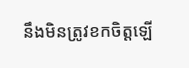នឹងមិនត្រូវខកចិត្ដឡើ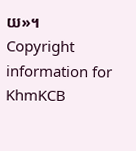យ»។
Copyright information for KhmKCB